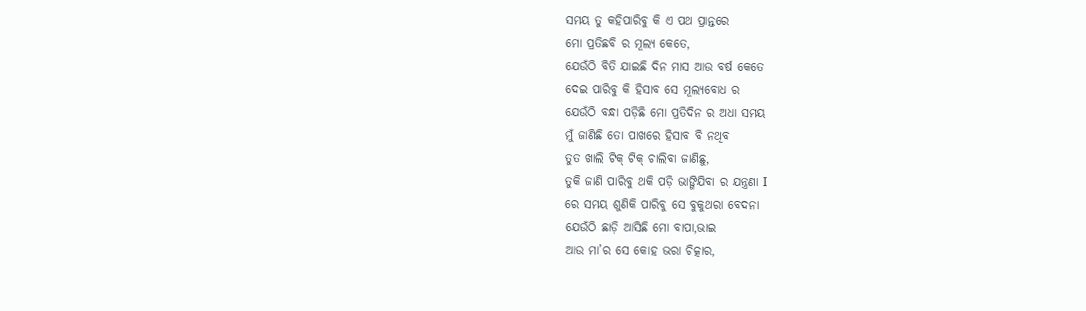ସମୟ ତୁ କହିପାରିବୁ କି ଏ ପଥ ପ୍ରାନ୍ତରେ
ମୋ ପ୍ରତିଛବି ର ମୂଲ୍ୟ କେତେ,
ଯେଉଁଠି ବିତି ଯାଇଛି ଦିନ ମାସ ଆଉ ବର୍ଷ କେତେ
ଦେଇ ପାରିବୁ କି ହିସାବ ସେ ମୂଲ୍ୟବୋଧ ର
ଯେଉଁଠି ବନ୍ଧା ପଡ଼ିଛି ମୋ ପ୍ରତିଦିନ ର ଅଧା ସମୟ
ମୁଁ ଜାଣିଛି ତୋ ପାଖରେ ହିସାବ ବି ନଥିବ
ତୁତ ଖାଲି ଟିକ୍ ଟିକ୍ ଚାଲିବା ଜାଣିଛୁ,
ତୁକି ଜାଣି ପାରିବୁ ଥକି ପଡ଼ି ଭାଙ୍ଗିଯିବା ର ଯନ୍ତ୍ରଣା I
ରେ ସମୟ ଶୁଣିକି ପାରିବୁ ସେ ବୁକୁଥରା ବେଦନା
ଯେଉଁଠି ଛାଡ଼ି ଆସିଛି ମୋ ବାପା,ଭାଇ
ଆଉ ମା’ର ସେ କୋହ ଭରା ଚିତ୍କାର,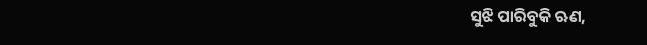ସୁଝି ପାରିବୁକି ଋଣ,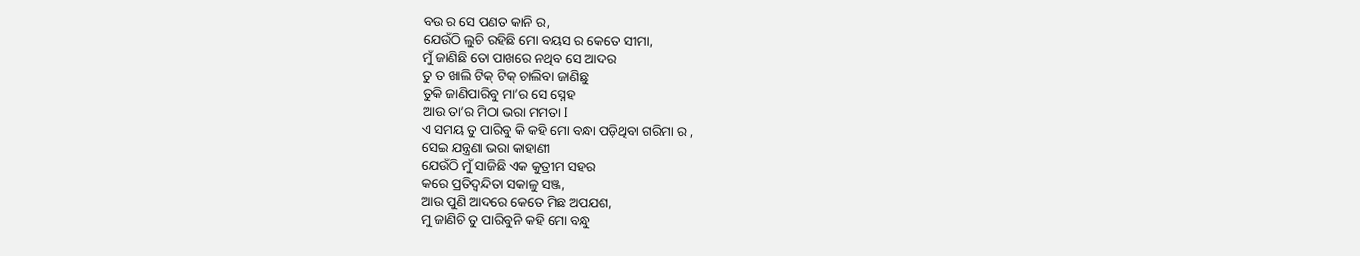ବଉ ର ସେ ପଣତ କାନି ର,
ଯେଉଁଠି ଲୁଚି ରହିଛି ମୋ ବୟସ ର କେତେ ସୀମା,
ମୁଁ ଜାଣିଛି ତୋ ପାଖରେ ନଥିବ ସେ ଆଦର
ତୁ ତ ଖାଲି ଟିକ୍ ଟିକ୍ ଚାଲିବା ଜାଣିଛୁ
ତୁକି ଜାଣିପାରିବୁ ମା’ର ସେ ସ୍ନେହ
ଆଉ ତା’ର ମିଠା ଭରା ମମତା I
ଏ ସମୟ ତୁ ପାରିବୁ କି କହି ମୋ ବନ୍ଧା ପଡ଼ିଥିବା ଗରିମା ର ,
ସେଇ ଯନ୍ତ୍ରଣା ଭରା କାହାଣୀ
ଯେଉଁଠି ମୁଁ ସାଜିଛି ଏକ କୁତ୍ରୀମ ସହର
କରେ ପ୍ରତିଦ୍ବନ୍ଦିତା ସକାଳୁ ସଞ୍ଜ,
ଆଉ ପୁଣି ଆଦରେ କେତେ ମିଛ ଅପଯଶ,
ମୁ ଜାଣିଚି ତୁ ପାରିବୁନି କହି ମୋ ବନ୍ଧୁ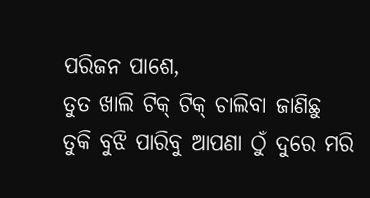ପରିଜନ ପାଶେ,
ତୁତ ଖାଲି ଟିକ୍ ଟିକ୍ ଚାଲିବା ଜାଣିଛୁ
ତୁକି ବୁଝି ପାରିବୁ ଆପଣା ଠୁଁ ଦୁରେ ମରି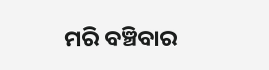ମରି ବଞ୍ଚିବାର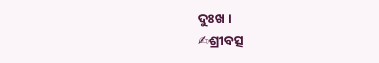ଦୁଃଖ ।
✍ଶ୍ରୀବତ୍ସ